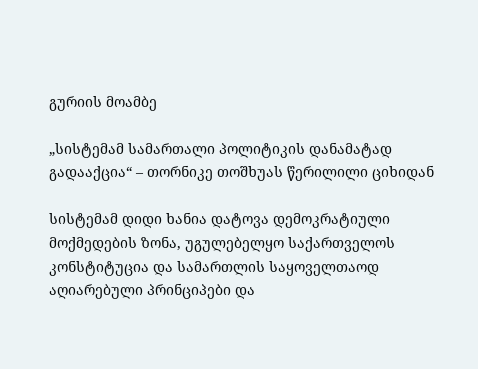გურიის მოამბე

„სისტემამ სამართალი პოლიტიკის დანამატად გადააქცია“ – თორნიკე თოშხუას წერილილი ციხიდან

სისტემამ დიდი ხანია დატოვა დემოკრატიული მოქმედების ზონა, უგულებელყო საქართველოს კონსტიტუცია და სამართლის საყოველთაოდ აღიარებული პრინციპები და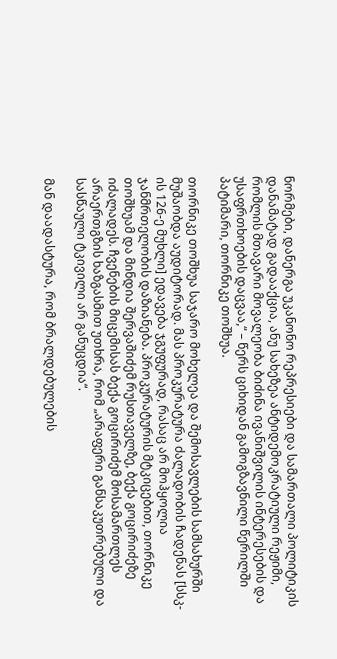ნორმები, დანერგა უკანონო რეპრესიები და სამართალი პოლიტიკის დანამატად გადააქცია, ანუ სახეზეა ანტიდემოკრატიული რეჟიმი, რომლის მთავარი მოვალეობა ბიძინა ივანიშვილის ინტერესების და უსაფრთხოების დაცვაა,“ – წერს ციხიდან გამოგზავნილი წერილში პატიმარი, თორნიკე თოშხუა.

თორნიკე თოშხუა საჯარო მოხელეა და შემოსავლების სამსახურში მუშაობდა აუდიტორად. მას პროკურატურა ძალადობის ჩადენას [სსკ-ის 126-ე მუხლი] ედავება ჯგუფურად, რასაც არ მოჰყოლია ჯანმრთელობის დაზიანება. პროკურატურის მტკიცებით, თორნიკე თოშხუამ და მინდია შერვაშიძემ რუსთაველზე, ბექა გოცირიძეზე იძალადეს. ჩვენების მიცემისას ბექა გოცირიძემ მოსამართლეს არაერთგზის ხაზგასმით უთხრა, რომ „არაფერი განსაკუთრებული და სასწაული ტკივილი არ განუცდია“.

მან დაადასტურა, რომ ბრალდებულების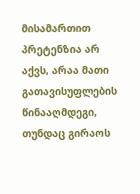მისამართით პრეტენზია არ აქვს, არაა მათი გათავისუფლების წინააღმდეგი, თუნდაც გირაოს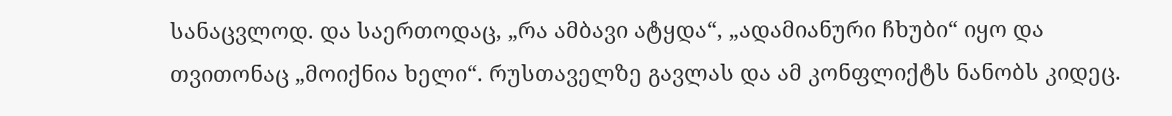სანაცვლოდ. და საერთოდაც, „რა ამბავი ატყდა“, „ადამიანური ჩხუბი“ იყო და თვითონაც „მოიქნია ხელი“. რუსთაველზე გავლას და ამ კონფლიქტს ნანობს კიდეც.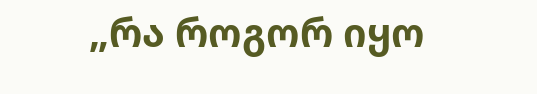„რა როგორ იყო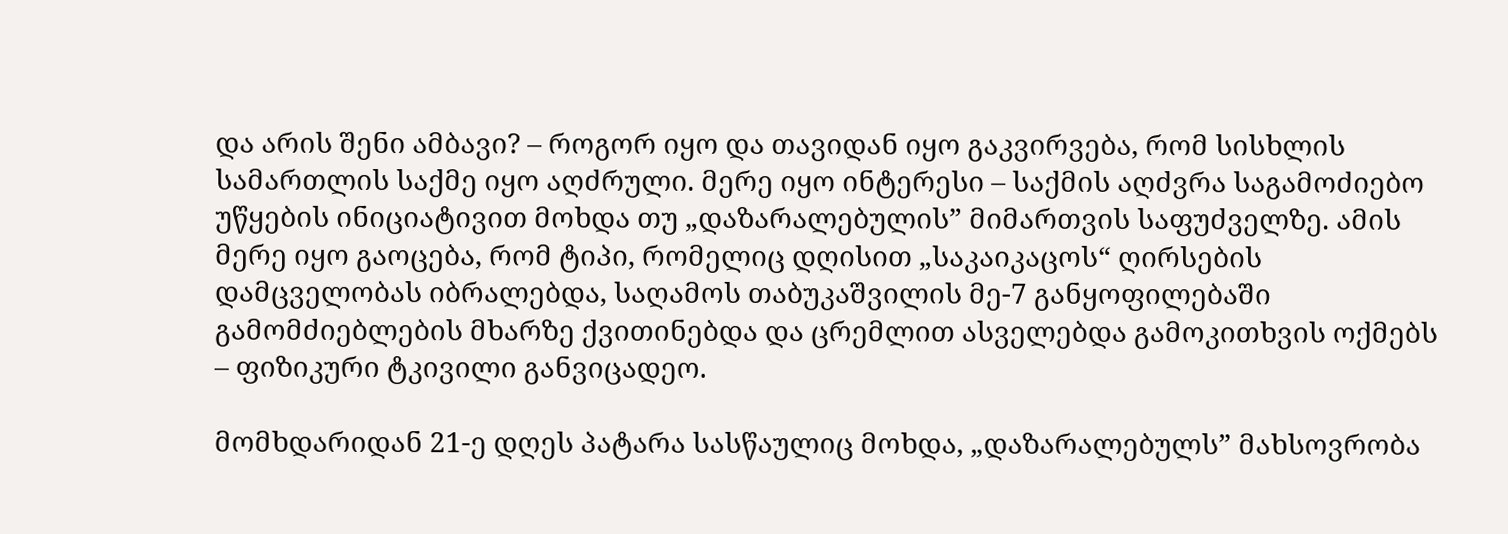და არის შენი ამბავი? – როგორ იყო და თავიდან იყო გაკვირვება, რომ სისხლის სამართლის საქმე იყო აღძრული. მერე იყო ინტერესი – საქმის აღძვრა საგამოძიებო უწყების ინიციატივით მოხდა თუ „დაზარალებულის” მიმართვის საფუძველზე. ამის მერე იყო გაოცება, რომ ტიპი, რომელიც დღისით „საკაიკაცოს“ ღირსების დამცველობას იბრალებდა, საღამოს თაბუკაშვილის მე-7 განყოფილებაში გამომძიებლების მხარზე ქვითინებდა და ცრემლით ასველებდა გამოკითხვის ოქმებს – ფიზიკური ტკივილი განვიცადეო.

მომხდარიდან 21-ე დღეს პატარა სასწაულიც მოხდა, „დაზარალებულს” მახსოვრობა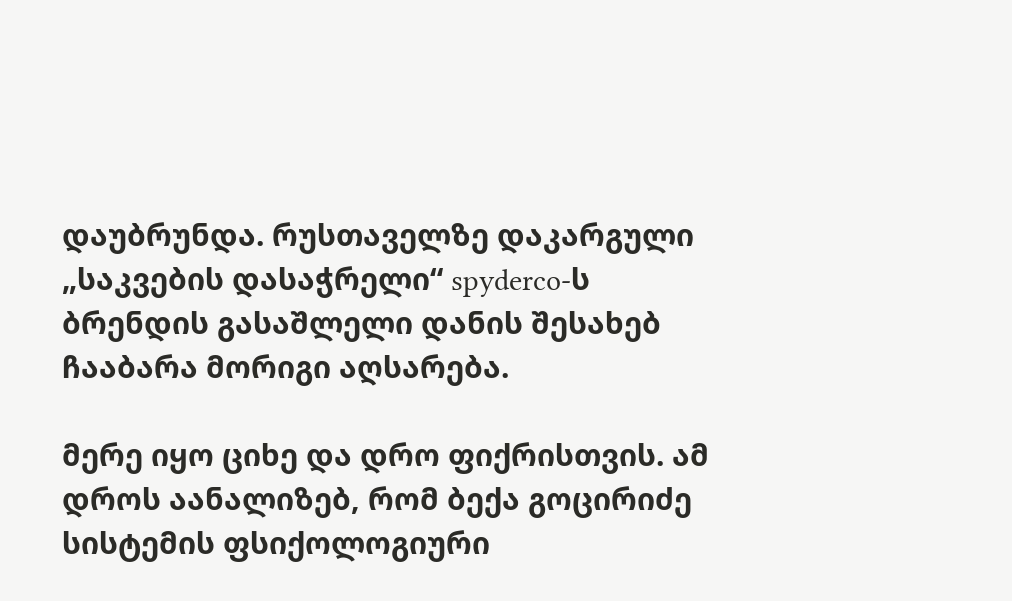დაუბრუნდა. რუსთაველზე დაკარგული „საკვების დასაჭრელი“ spyderco-ს ბრენდის გასაშლელი დანის შესახებ ჩააბარა მორიგი აღსარება.

მერე იყო ციხე და დრო ფიქრისთვის. ამ დროს აანალიზებ, რომ ბექა გოცირიძე სისტემის ფსიქოლოგიური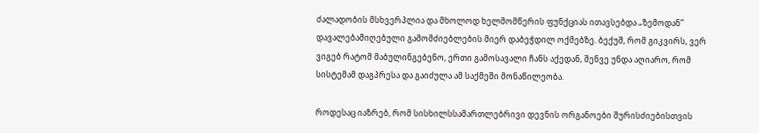ძალადობის მსხვერპლია და მხოლოდ ხელმომწერის ფუნქციას ითავსებდა „ზემოდან” დავალებამიღებული გამომძიებლების მიერ დაბეჭდილ ოქმებზე. ბექუშ, რომ გიკვირს, ვერ ვიგებ რატომ მაბულინგებენო, ერთი გამოსავალი ჩანს აქედან, შენვე უნდა აღიარო, რომ სისტემამ დაგპრესა და გაიძულა ამ საქმეში მონაწილეობა.

როდესაც იაზრებ, რომ სისხილსსამართლებრივი დევნის ორგანოები შურისძიებისთვის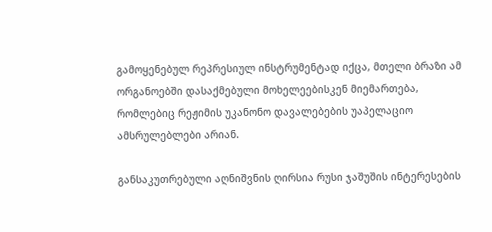გამოყენებულ რეპრესიულ ინსტრუმენტად იქცა, მთელი ბრაზი ამ ორგანოებში დასაქმებული მოხელეებისკენ მიემართება, რომლებიც რეჟიმის უკანონო დავალებების უაპელაციო ამსრულებლები არიან.

განსაკუთრებული აღნიშვნის ღირსია რუსი ჯაშუშის ინტერესების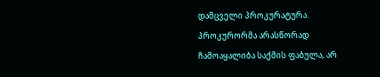დამცველი პროკურატურა. პროკურორმა არასწორად ჩამოაყალიბა საქმის ფაბულა, არ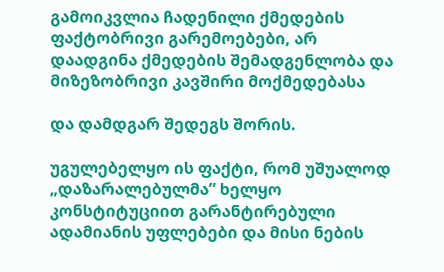გამოიკვლია ჩადენილი ქმედების ფაქტობრივი გარემოებები, არ დაადგინა ქმედების შემადგენლობა და მიზეზობრივი კავშირი მოქმედებასა

და დამდგარ შედეგს შორის.

უგულებელყო ის ფაქტი, რომ უშუალოდ „დაზარალებულმა” ხელყო კონსტიტუციით გარანტირებული ადამიანის უფლებები და მისი ნების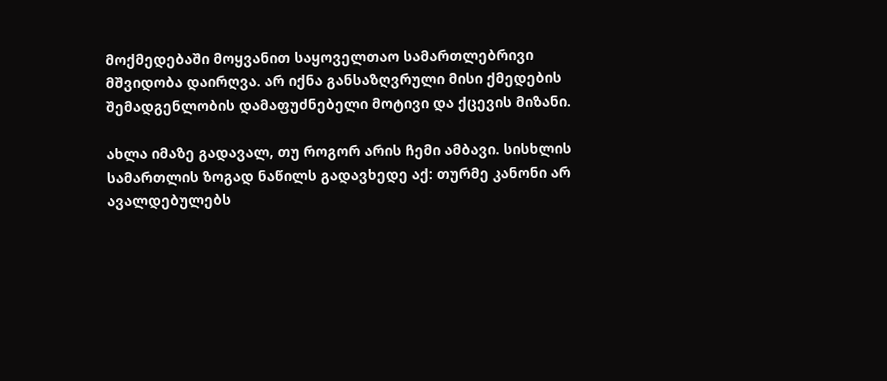მოქმედებაში მოყვანით საყოველთაო სამართლებრივი მშვიდობა დაირღვა. არ იქნა განსაზღვრული მისი ქმედების შემადგენლობის დამაფუძნებელი მოტივი და ქცევის მიზანი.

ახლა იმაზე გადავალ, თუ როგორ არის ჩემი ამბავი. სისხლის სამართლის ზოგად ნაწილს გადავხედე აქ: თურმე კანონი არ ავალდებულებს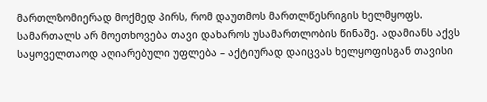მართლზომიერად მოქმედ პირს, რომ დაუთმოს მართლწესრიგის ხელმყოფს. სამართალს არ მოეთხოვება თავი დახაროს უსამართლობის წინაშე. ადამიანს აქვს საყოველთაოდ აღიარებული უფლება – აქტიურად დაიცვას ხელყოფისგან თავისი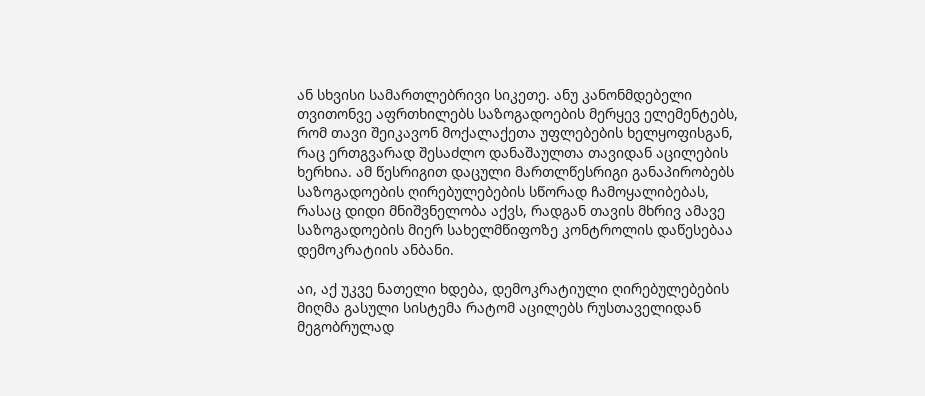ან სხვისი სამართლებრივი სიკეთე. ანუ კანონმდებელი თვითონვე აფრთხილებს საზოგადოების მერყევ ელემენტებს, რომ თავი შეიკავონ მოქალაქეთა უფლებების ხელყოფისგან, რაც ერთგვარად შესაძლო დანაშაულთა თავიდან აცილების ხერხია. ამ წესრიგით დაცული მართლწესრიგი განაპირობებს საზოგადოების ღირებულებების სწორად ჩამოყალიბებას, რასაც დიდი მნიშვნელობა აქვს, რადგან თავის მხრივ ამავე საზოგადოების მიერ სახელმწიფოზე კონტროლის დაწესებაა დემოკრატიის ანბანი.

აი, აქ უკვე ნათელი ხდება, დემოკრატიული ღირებულებების მიღმა გასული სისტემა რატომ აცილებს რუსთაველიდან მეგობრულად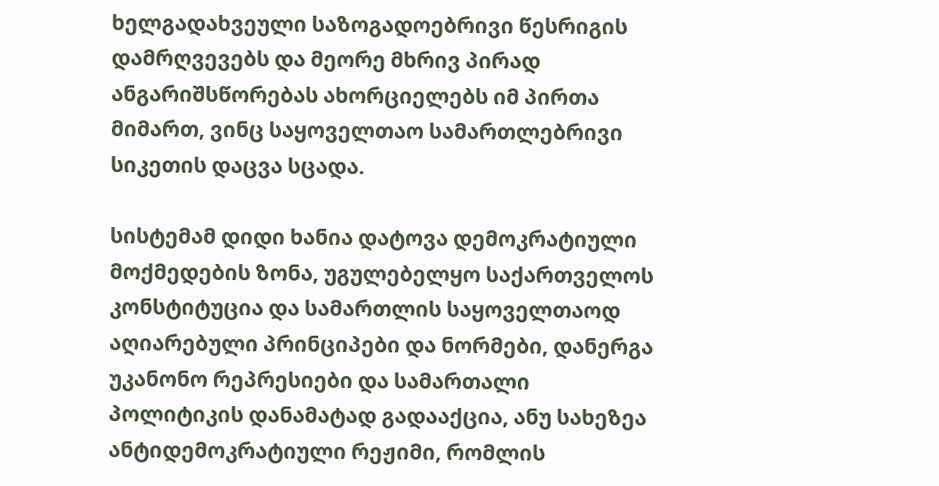ხელგადახვეული საზოგადოებრივი წესრიგის დამრღვევებს და მეორე მხრივ პირად ანგარიშსწორებას ახორციელებს იმ პირთა მიმართ, ვინც საყოველთაო სამართლებრივი სიკეთის დაცვა სცადა.

სისტემამ დიდი ხანია დატოვა დემოკრატიული მოქმედების ზონა, უგულებელყო საქართველოს კონსტიტუცია და სამართლის საყოველთაოდ აღიარებული პრინციპები და ნორმები, დანერგა უკანონო რეპრესიები და სამართალი პოლიტიკის დანამატად გადააქცია, ანუ სახეზეა ანტიდემოკრატიული რეჟიმი, რომლის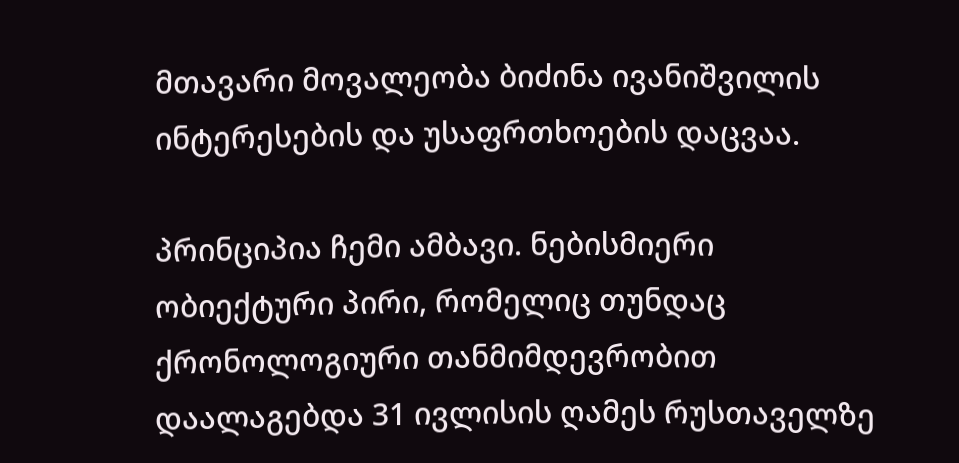მთავარი მოვალეობა ბიძინა ივანიშვილის ინტერესების და უსაფრთხოების დაცვაა.

პრინციპია ჩემი ამბავი. ნებისმიერი ობიექტური პირი, რომელიც თუნდაც ქრონოლოგიური თანმიმდევრობით დაალაგებდა 31 ივლისის ღამეს რუსთაველზე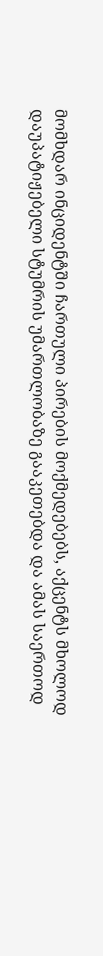მომხდარ ინციდენტში ჩართული პირების მოქმედებებს, აქცენტს მხოლოდ დაუპატიჟებელი სტუმრის უმართლობაზე გააკეთებდა და ამას საერთოდ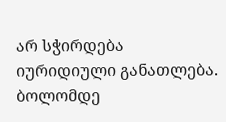არ სჭირდება იურიდიული განათლება. ბოლომდე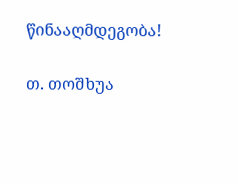წინააღმდეგობა!

თ. თოშხუა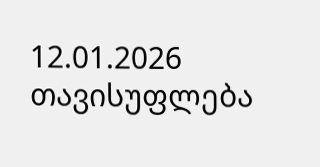12.01.2026 თავისუფლება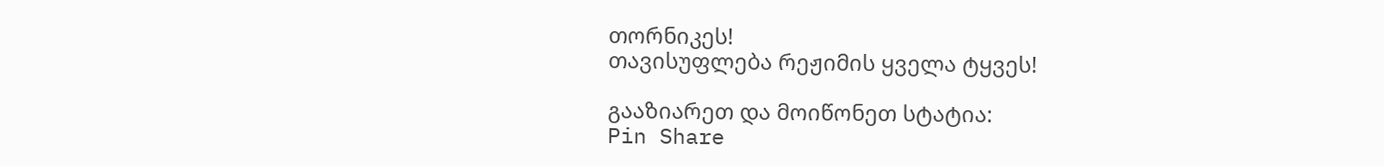თორნიკეს!
თავისუფლება რეჟიმის ყველა ტყვეს!

გააზიარეთ და მოიწონეთ სტატია:
Pin Share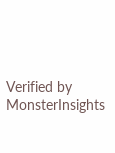Verified by MonsterInsights